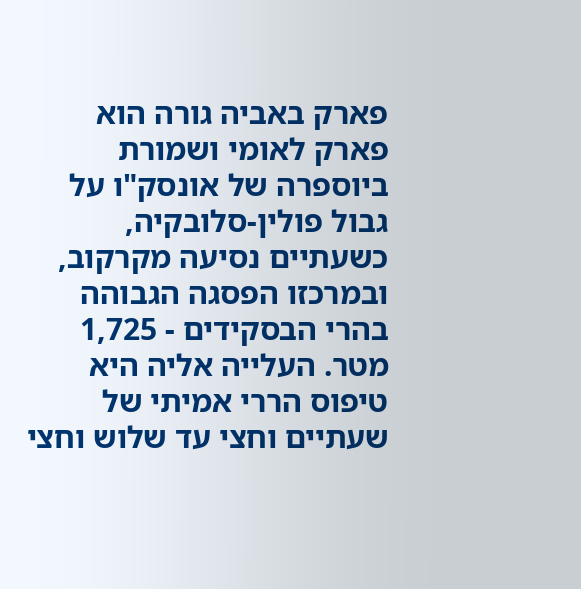פארק באביה גורה הוא פארק לאומי ושמורת ביוספרה של אונסק"ו על גבול פולין-סלובקיה, כשעתיים נסיעה מקרקוב, ובמרכזו הפסגה הגבוהה בהרי הבסקידים - 1,725 מטר. העלייה אליה היא טיפוס הררי אמיתי של שעתיים וחצי עד שלוש וחצי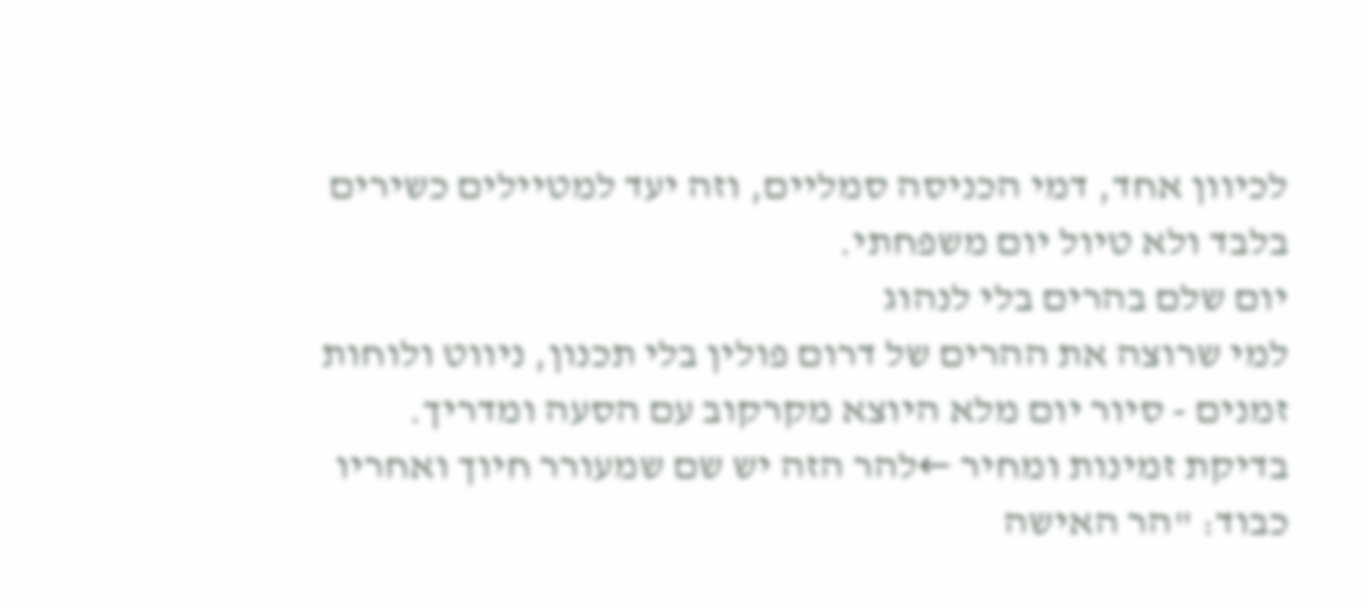לכיוון אחד, דמי הכניסה סמליים, וזה יעד למטיילים כשירים בלבד ולא טיול יום משפחתי.
יום שלם בהרים בלי לנהוג
למי שרוצה את ההרים של דרום פולין בלי תכנון, ניווט ולוחות זמנים - סיור יום מלא היוצא מקרקוב עם הסעה ומדריך.
בדיקת זמינות ומחיר ←להר הזה יש שם שמעורר חיוך ואחריו כבוד: "הר האישה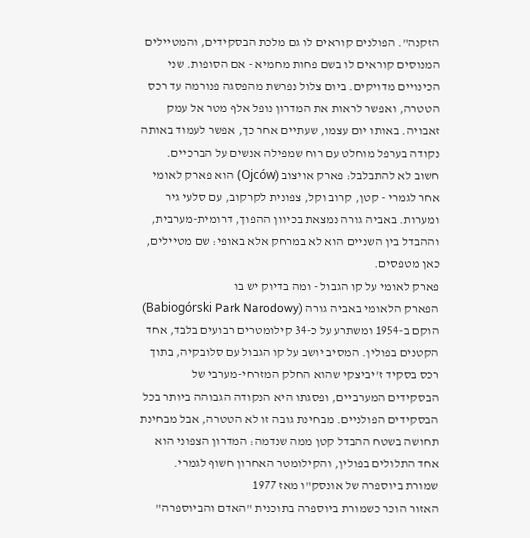הזקנה". הפולנים קוראים לו גם מלכת הבסקידים, והמטיילים המנוסים קוראים לו בשם פחות מחמיא - אם הסופות. שני הכינויים מדויקים. ביום צלול נפרשת מהפסגה פנורמה עד רכס הטטרה, ואפשר לראות את המדרון נופל אלף מטר אל עמק זאבויה. באותו יום עצמו, שעתיים אחר כך, אפשר לעמוד באותה נקודה בערפל מוחלט עם רוח שמפילה אנשים על הברכיים.
חשוב לא להתבלבל: פארק אויצוב (Ojców) הוא פארק לאומי אחר לגמרי - קטן, קרוב וקל, צפונית לקרקוב, עם סלעי גיר ומערות. באביה גורה נמצאת בכיוון ההפוך, דרומית-מערבית, וההבדל בין השניים הוא לא במרחק אלא באופי: שם מטיילים, כאן מטפסים.
פארק לאומי על קו הגבול - ומה בדיוק יש בו
הפארק הלאומי באביה גורה (Babiogórski Park Narodowy) הוקם ב-1954 ומשתרע על כ-34 קילומטרים רבועים בלבד, אחד הקטנים בפולין. המסיב יושב על קו הגבול עם סלובקיה, בתוך רכס בסקיד ז'יביצקי שהוא החלק המזרחי-מערבי של הבסקידים המערביים, ופסגתו היא הנקודה הגבוהה ביותר בכל הבסקידים הפולניים. מבחינת גובה זו לא הטטרה, אבל מבחינת תחושה בשטח ההבדל קטן ממה שנדמה: המדרון הצפוני הוא אחד התלולים בפולין, והקילומטר האחרון חשוף לגמרי.
שמורת ביוספרה של אונסק"ו מאז 1977
האזור הוכר כשמורת ביוספרה בתוכנית "האדם והביוספרה"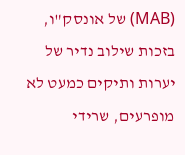(MAB) של אונסק"ו, בזכות שילוב נדיר של יערות ותיקים כמעט לא מופרעים, שרידי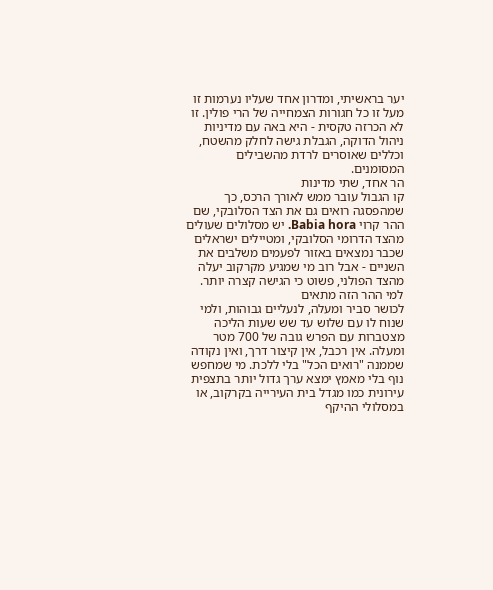יער בראשיתי, ומדרון אחד שעליו נערמות זו מעל זו כל חגורות הצמחייה של הרי פולין. זו לא הכרזה טקסית - היא באה עם מדיניות ניהול הדוקה, הגבלת גישה לחלק מהשטח, וכללים שאוסרים לרדת מהשבילים המסומנים.
הר אחד, שתי מדינות
קו הגבול עובר ממש לאורך הרכס, כך שמהפסגה רואים גם את הצד הסלובקי, שם ההר קרוי Babia hora. יש מסלולים שעולים מהצד הדרומי הסלובקי, ומטיילים ישראלים שכבר נמצאים באזור לפעמים משלבים את השניים - אבל רוב מי שמגיע מקרקוב יעלה מהצד הפולני, פשוט כי הגישה קצרה יותר.
למי ההר הזה מתאים
לכושר סביר ומעלה, לנעליים גבוהות, ולמי שנוח לו עם שלוש עד שש שעות הליכה מצטברות עם הפרש גובה של 700 מטר ומעלה. אין רכבל, אין קיצור דרך, ואין נקודה שממנה "רואים הכל" בלי ללכת. מי שמחפש נוף בלי מאמץ ימצא ערך גדול יותר בתצפית עירונית כמו מגדל בית העירייה בקרקוב, או במסלולי ההיקף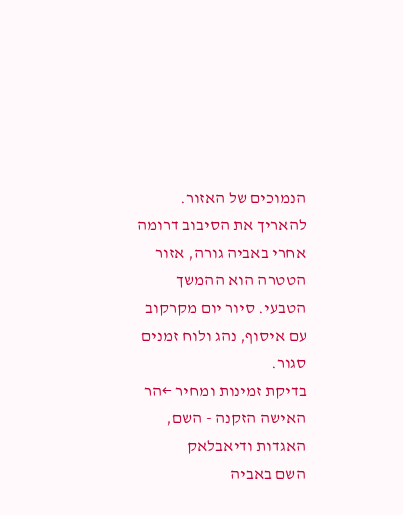הנמוכים של האזור.
להאריך את הסיבוב דרומה
אחרי באביה גורה, אזור הטטרה הוא ההמשך הטבעי. סיור יום מקרקוב עם איסוף, נהג ולוח זמנים סגור.
בדיקת זמינות ומחיר ←הר האישה הזקנה - השם, האגדות ודיאבלאק
השם באביה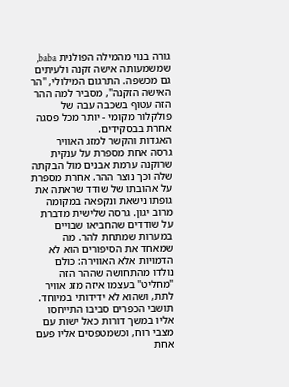גורה בנוי מהמילה הפולנית baba, שמשמעותה אישה זקנה ולעיתים גם מכשפה. התרגום המילולי, "הר האישה הזקנה", מסביר למה ההר הזה עטוף בשכבה עבה של פולקלור מקומי - יותר מכל פסגה אחרת בבסקידים.
האגדות והקשר למזג האוויר
גרסה אחת מספרת על ענקית שרוקנה ערמת אבנים מול הבקתה שלה וכך נוצר ההר. אחרת מספרת על אהובתו של שודד שראתה את גופתו נישאת ונקפאה במקומה מרוב יגון. גרסה שלישית מדברת על שודדים שהחביאו שבויים במערות שמתחת להר. מה שמאחד את הסיפורים הוא לא הדמויות אלא האווירה: כולם נולדו מהתחושה שההר הזה "מחליט" בעצמו איזה מזג אוויר לתת, ושהוא לא ידידותי במיוחד. תושבי הכפרים סביבו התייחסו אליו במשך דורות כאל ישות עם מצבי רוח, וכשמטפסים אליו פעם אחת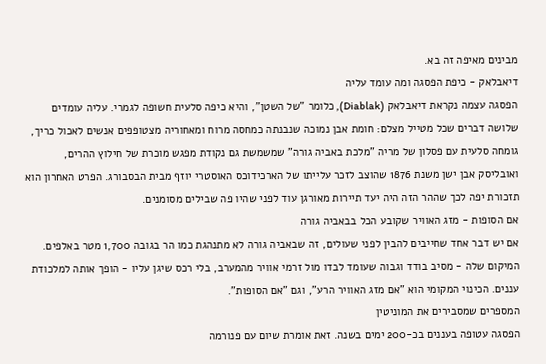מבינים מאיפה זה בא.
דיאבלאק - כיפת הפסגה ומה עומד עליה
הפסגה עצמה נקראת דיאבלאק (Diablak), כלומר "של השטן", והיא כיפה סלעית חשופה לגמרי. עליה עומדים שלושה דברים שכל מטייל מצלם: חומת אבן נמוכה שנבנתה כמחסה מרוח ומאחוריה מצטופפים אנשים לאכול כריך, גומחה סלעית עם פסלון של מריה "מלכת באביה גורה" שמשמשת גם נקודת מפגש מוכרת של חילוץ ההרים, ואובליסק אבן ישן משנת 1876 שהוצב לזכר עלייתו של הארכידוכס האוסטרי יוזף מבית הבסבורג. הפרט האחרון הוא תזכורת יפה לכך שההר הזה היה יעד תיירות מאורגן עוד לפני שהיו פה שבילים מסומנים.
אם הסופות - מזג האוויר שקובע הכל בבאביה גורה
אם יש דבר אחד שחייבים להבין לפני שעולים, זה שבאביה גורה לא מתנהגת כמו הר בגובה 1,700 מטר באלפים. המיקום שלה - מסיב בודד וגבוה שעומד לבדו מול זרמי אוויר מהמערב, בלי רכס שיגן עליו - הופך אותה למלכודת עננים. הכינוי המקומי הוא "אם מזג האוויר הרע", וגם "אם הסופות".
המספרים שמסבירים את המוניטין
הפסגה עטופה בעננים בכ-200 ימים בשנה. זאת אומרת שיום עם פנורמה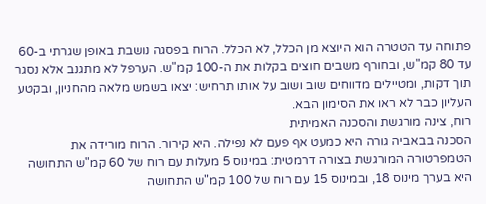פתוחה עד הטטרה הוא היוצא מן הכלל, לא הכלל. הרוח בפסגה נושבת באופן שגרתי ב-60 עד 80 קמ"ש, ובחורף משבים חוצים בקלות את ה-100 קמ"ש. הערפל לא מתגנב אלא נסגר תוך דקות, ומטיילים מדווחים שוב ושוב על אותו תרחיש: יצאו בשמש מלאה מהחניון, ובקטע העליון כבר לא ראו את הסימון הבא.
רוח, צינה מורגשת והסכנה האמיתית
הסכנה בבאביה גורה היא כמעט אף פעם לא נפילה. היא קירור. הרוח מורידה את הטמפרטורה המורגשת בצורה דרמטית: במינוס 5 מעלות עם רוח של 60 קמ"ש התחושה היא בערך מינוס 18, ובמינוס 15 עם רוח של 100 קמ"ש התחושה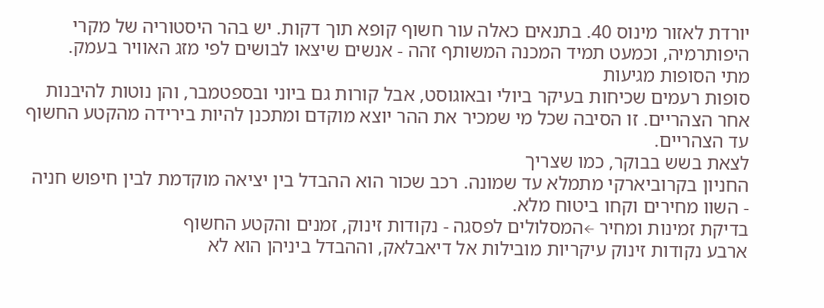יורדת לאזור מינוס 40. בתנאים כאלה עור חשוף קופא תוך דקות. יש בהר היסטוריה של מקרי היפותרמיה, וכמעט תמיד המכנה המשותף זהה - אנשים שיצאו לבושים לפי מזג האוויר בעמק.
מתי הסופות מגיעות
סופות רעמים שכיחות בעיקר ביולי ובאוגוסט, אבל קורות גם ביוני ובספטמבר, והן נוטות להיבנות אחר הצהריים. זו הסיבה שכל מי שמכיר את ההר יוצא מוקדם ומתכנן להיות בירידה מהקטע החשוף עד הצהריים.
לצאת בשש בבוקר, כמו שצריך
החניון בקרוביארקי מתמלא עד שמונה. רכב שכור הוא ההבדל בין יציאה מוקדמת לבין חיפוש חניה - השוו מחירים וקחו ביטוח מלא.
בדיקת זמינות ומחיר ←המסלולים לפסגה - נקודות זינוק, זמנים והקטע החשוף
ארבע נקודות זינוק עיקריות מובילות אל דיאבלאק, וההבדל ביניהן הוא לא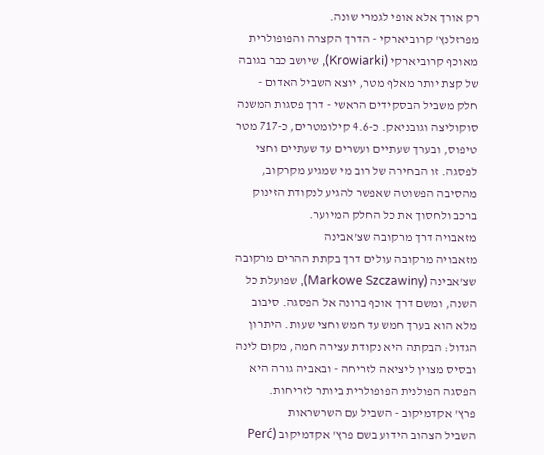רק אורך אלא אופי לגמרי שונה.
מפרזלנץ' קרוביארקי - הדרך הקצרה והפופולרית
מאוכף קרוביארקי (Krowiarki), שיושב כבר בגובה של קצת יותר מאלף מטר, יוצא השביל האדום - חלק משביל הבסקידים הראשי - דרך פסגות המשנה סוקוליצה וגובניאק. כ-4.6 קילומטרים, כ-717 מטר טיפוס, ובערך שעתיים ועשרים עד שעתיים וחצי לפסגה. זו הבחירה של רוב מי שמגיע מקרקוב, מהסיבה הפשוטה שאפשר להגיע לנקודת הזינוק ברכב ולחסוך את כל החלק המיוער.
מזאבויה דרך מרקובה שצ'אבינה
מזאבויה מרקובה עולים דרך בקתת ההרים מרקובה שצ'אבינה (Markowe Szczawiny), שפועלת כל השנה, ומשם דרך אוכף ברונה אל הפסגה. סיבוב מלא הוא בערך חמש עד חמש וחצי שעות. היתרון הגדול: הבקתה היא נקודת עצירה חמה, מקום לינה ובסיס מצוין ליציאה לזריחה - ובאביה גורה היא הפסגה הפולנית הפופולרית ביותר לזריחות.
פרץ' אקדמיקוב - השביל עם השרשראות
השביל הצהוב הידוע בשם פרץ' אקדמיקוב (Perć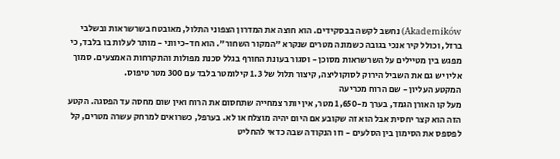Akademików) נחשב לקשה בבסקידים. הוא חוצה את המדרון הצפוני התלול, מאובטח בשרשראות ובשלבי ברזל, וכולל קיר אנכי בגובה כשמונה מטרים שנקרא "המקור השחור". הוא חד-כיווני - מותר לעלות בו בלבד, כי מפגש בין מטיילים על השרשראות מסוכן - וסגור בעונת החורף בגלל סכנת מפולות והתקרחות האמצעים. סמוך אליו יש גם את השביל הירוק לסוקוליצה, קיצור תלול של 1.3 קילומטר בלבד עם 300 מטר טיפוס.
המקטע העליון - שם הרוח מכריעה
מעל קו האורן הגמד, בערך מ-1,650 מטר, אין יותר צמחייה שתחסום את הרוח ואין שום מחסה עד הפסגה. הקטע הזה הוא קצר יחסית אבל הוא זה שקובע אם היום יהיה מוצלח או לא. בערפל, כשרואים למרחק עשרה מטרים, קל לפספס את הסימון בין הסלעים - וזו הנקודה שבה כדאי להחליט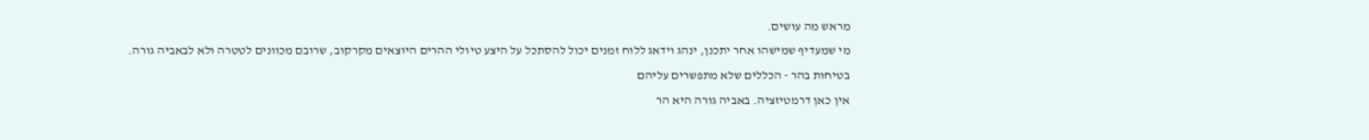מראש מה עושים.
מי שמעדיף שמישהו אחר יתכנן, ינהג וידאג ללוח זמנים יכול להסתכל על היצע טיולי ההרים היוצאים מקרקוב, שרובם מכוונים לטטרה ולא לבאביה גורה.
בטיחות בהר - הכללים שלא מתפשרים עליהם
אין כאן דרמטיזציה. באביה גורה היא הר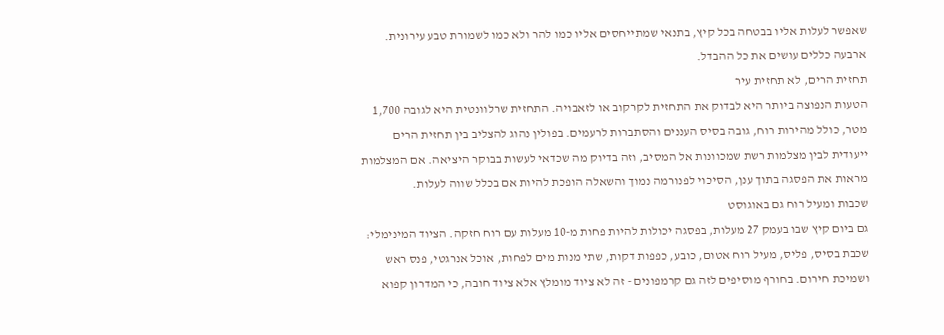שאפשר לעלות אליו בבטחה בכל קיץ, בתנאי שמתייחסים אליו כמו להר ולא כמו לשמורת טבע עירונית. ארבעה כללים עושים את כל ההבדל.
תחזית הרים, לא תחזית עיר
הטעות הנפוצה ביותר היא לבדוק את התחזית לקרקוב או לזאבויה. התחזית שרלוונטית היא לגובה 1,700 מטר, כולל מהירות רוח, גובה בסיס העננים והסתברות לרעמים. בפולין נהוג להצליב בין תחזית הרים ייעודית לבין מצלמות רשת שמכוונות אל המסיב, וזה בדיוק מה שכדאי לעשות בבוקר היציאה. אם המצלמות מראות את הפסגה בתוך ענן, הסיכוי לפנורמה נמוך והשאלה הופכת להיות אם בכלל שווה לעלות.
שכבות ומעיל רוח גם באוגוסט
גם ביום קיץ שבו בעמק 27 מעלות, בפסגה יכולות להיות פחות מ-10 מעלות עם רוח חזקה. הציוד המינימלי: שכבת בסיס, פליס, מעיל רוח אטום, כובע, כפפות דקות, שתי מנות מים לפחות, אוכל אנרגטי, פנס ראש ושמיכת חירום. בחורף מוסיפים לזה גם קרמפונים - זה לא ציוד מומלץ אלא ציוד חובה, כי המדרון קפוא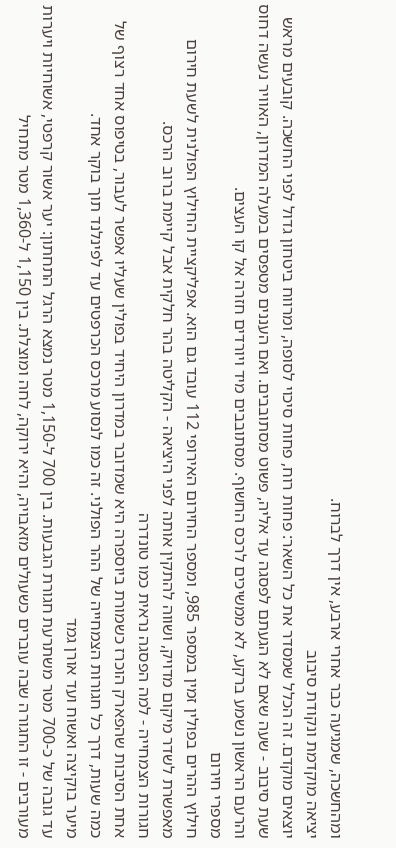ומהחשכה, שמגיעה כבר אחרי ארבע, אין דרך לברוח.
יציאה מוקדמת ונקודת סיבוב
יוצאים מוקדם. זה הכלל שמסדר את כל השאר: פחות רוח, פחות סיכוי לסופה, ומרווח ביטחון גדול לפני החשכה. קובעים מראש שעת סיבוב - שעה שאם לא הגעתם לפסגה עד אליה, פשוט מסתובבים. ואם העננים מטפסים במעלה המדרון, האוויר נעשה דחוס והרעם הראשון נשמע ברקע, לא ממשיכים לרכס החשוף. מסתובבים מיד ויורדים חזרה אל קו העצים.
מספרי חירום
חילוץ ההרים בפולין זמין במספר 985, ומספר החירום האירופי 112 עובד גם הוא. אפליקציית החילוץ הפולנית לשעת חירום מאפשרת לשדר מיקום מדויק, ושווה להתקין אותה לפני היציאה - הקליטה בהר חלקית אבל קיימת ברוב הרכס.
חגורות הצמחייה - למה הפסגה נראית כמו טונדרה
אחת הסיבות שהפארק הוכרז כשמורת ביוספרה היא שמדובר במדרון היחיד בפולין שעליו אפשר לעבור, בטיפוס אחד רצוף של כמה שעות, דרך כל חגורות הצמחייה של ההר הפולני. זה כמו לנסוע מרכס הכרפטים עד לפינלנד תוך בוקר אחד.
מיער בוקיצה ואשוח ועד אורן גמד
עד גובה של כ-700 מטר משתרעת חגורת הגבעות. בין 700 ל-1,150 מטר נמצא הרגל התחתון: יער אשור קרפטי, אשוחיות ויערות מעורבים - זו החגורה שבה עוברים כשעולים מזאבויה, והיא ירוקה, לחה ומוצלת. בין 1,150 ל-1,360 מטר מתחיל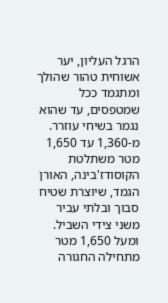הרגל העליון, יער אשוחית טהור שהולך ומתגמד ככל שמטפסים, עד שהוא נגמר בשיחי עוזרר. מ-1,360 עד 1,650 מטר משתלטת הקוסודז'בינה, האורן הגמד, שיוצרת שטיח סבוך ובלתי עביר משני צידי השביל. ומעל 1,650 מטר מתחילה החגורה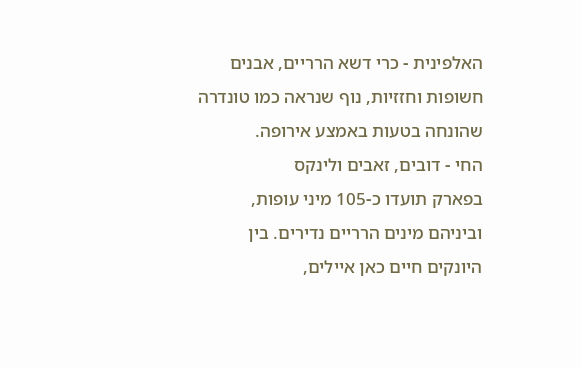האלפינית - כרי דשא הרריים, אבנים חשופות וחזזיות, נוף שנראה כמו טונדרה שהונחה בטעות באמצע אירופה.
החי - דובים, זאבים ולינקס
בפארק תועדו כ-105 מיני עופות, וביניהם מינים הרריים נדירים. בין היונקים חיים כאן איילים,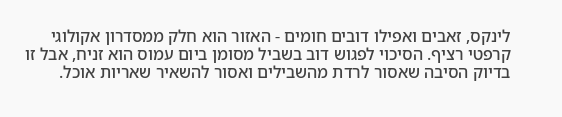לינקס, זאבים ואפילו דובים חומים - האזור הוא חלק ממסדרון אקולוגי קרפטי רציף. הסיכוי לפגוש דוב בשביל מסומן ביום עמוס הוא זניח, אבל זו בדיוק הסיבה שאסור לרדת מהשבילים ואסור להשאיר שאריות אוכל.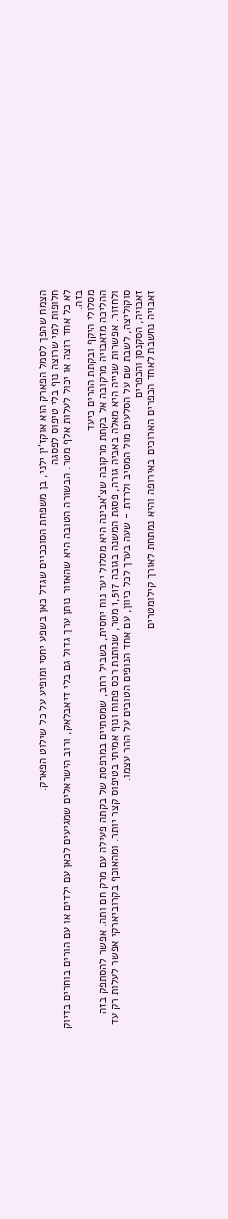הצמח שהפך לסמל הפארק הוא אוקז'ין ילני, בן משפחת הסוככיים שגדל כאן בשפע יחסי ומופיע על כל שילוט הפארק.
חלופות למי שרוצה נוף בלי טיפוס לפסגה
לא כל אחד רוצה או יכול לעלות אלף מטר. הבשורה הטובה היא שהאזור נותן ערך גדול גם בלי דיאבלאק, ורוב הישראלים שמגיעים לכאן עם ילדים או עם הורים בוחרים בדיוק בזה.
מסלולי היקף ובקתת ההרים כיעד
ההליכה מזאבויה מרקובה אל בקתת מרקובה שצ'אבינה היא מסלול יער נוח יחסית, בשביל רחב, שמסתיים במרפסת של בקתה פעילה עם מרק חם ותה. אפשר להסתפק בזה ולחזור. אפשרות שנייה היא מאלה באביה גורה, פסגת המשנה בגובה 1,517 מטר, שנותנת רכס פתוח ונוף אמיתי בטיפוס קצר יותר. ומהאוכף בקרוביארקי אפשר לעלות רק עד סוקוליצה, לשבת שם על הסלעים מול המסיב ולרדת - שעה בערך לכל כיוון, עם אחד הנופים הטובים על ההר עצמו.
זאבויה, הסקנסן והכפרים
זאבויה נחשבת לאחד הכפרים הארוכים באירופה והיא נמתחת לאורך קילומטרים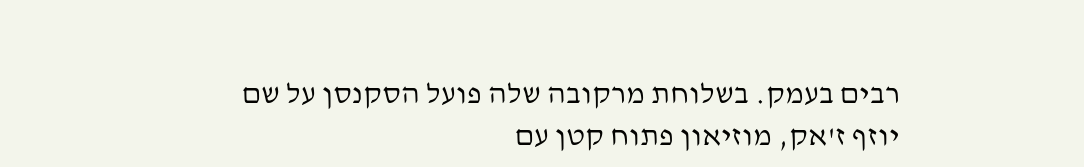רבים בעמק. בשלוחת מרקובה שלה פועל הסקנסן על שם יוזף ז'אק, מוזיאון פתוח קטן עם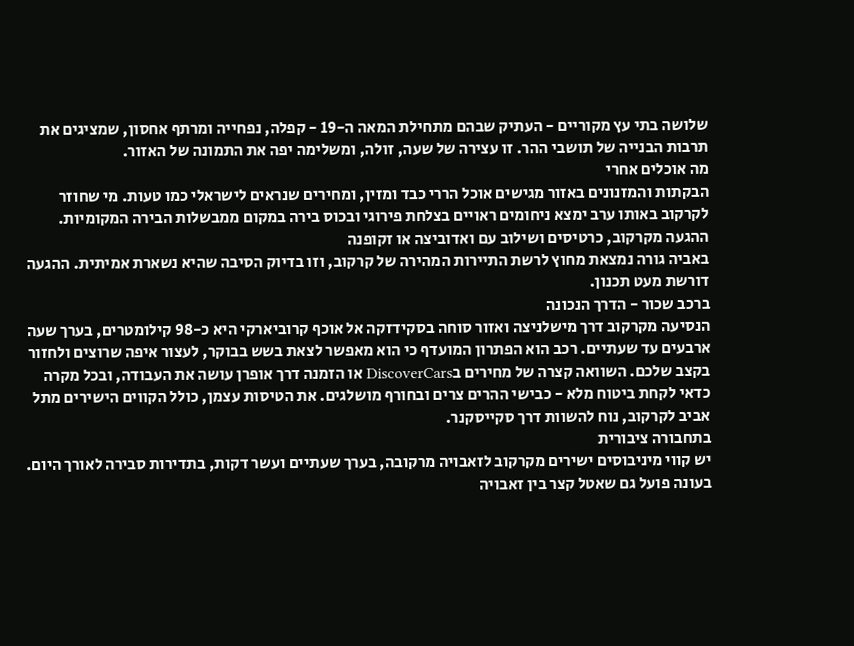שלושה בתי עץ מקוריים - העתיק שבהם מתחילת המאה ה-19 - קפלה, נפחייה ומרתף אחסון, שמציגים את תרבות הבנייה של תושבי ההר. זו עצירה של שעה, זולה, ומשלימה יפה את התמונה של האזור.
מה אוכלים אחרי
הבקתות והמזנונים באזור מגישים אוכל הררי כבד ומזין, ומחירים שנראים לישראלי כמו טעות. מי שחוזר לקרקוב באותו ערב ימצא ניחומים ראויים בצלחת פירוגי ובכוס בירה במקום ממבשלות הבירה המקומיות.
ההגעה מקרקוב, כרטיסים ושילוב עם ואדוביצה או זקופנה
באביה גורה נמצאת מחוץ לרשת התיירות המהירה של קרקוב, וזו בדיוק הסיבה שהיא נשארת אמיתית. ההגעה דורשת מעט תכנון.
ברכב שכור - הדרך הנכונה
הנסיעה מקרקוב דרך מישלניצה ואזור סוחה בסקידזקה אל אוכף קרוביארקי היא כ-98 קילומטרים, בערך שעה ארבעים עד שעתיים. רכב הוא הפתרון המועדף כי הוא מאפשר לצאת בשש בבוקר, לעצור איפה שרוצים ולחזור בקצב שלכם. השוואה קצרה של מחירים בDiscoverCars או הזמנה דרך אופרן עושה את העבודה, ובכל מקרה כדאי לקחת ביטוח מלא - כבישי ההרים צרים ובחורף מושלגים. את הטיסות עצמן, כולל הקווים הישירים מתל אביב לקרקוב, נוח להשוות דרך סקייסקנר.
בתחבורה ציבורית
יש קווי מיניבוסים ישירים מקרקוב לזאבויה מרקובה, בערך שעתיים ועשר דקות, בתדירות סבירה לאורך היום. בעונה פועל גם שאטל קצר בין זאבויה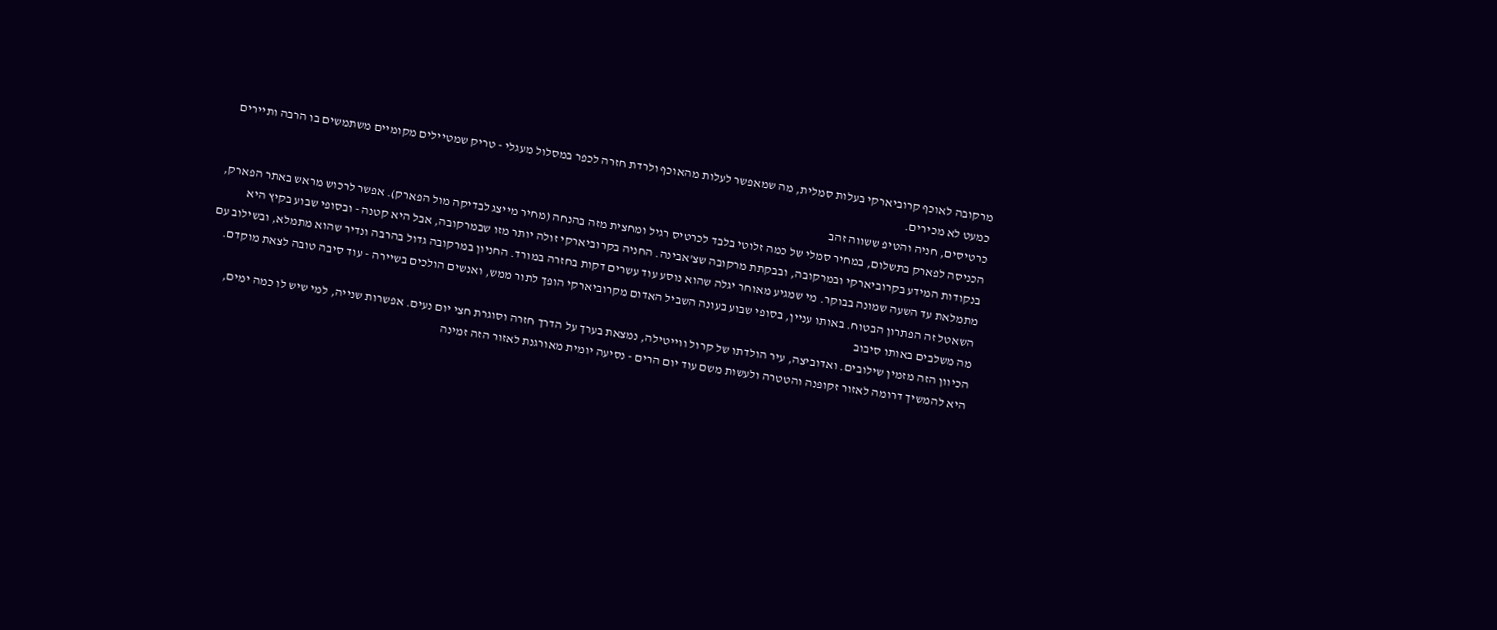מרקובה לאוכף קרוביארקי בעלות סמלית, מה שמאפשר לעלות מהאוכף ולרדת חזרה לכפר במסלול מעגלי - טריק שמטיילים מקומיים משתמשים בו הרבה ותיירים כמעט לא מכירים.
כרטיסים, חניה והטיפ ששווה זהב
הכניסה לפארק בתשלום, במחיר סמלי של כמה זלוטי בלבד לכרטיס רגיל ומחצית מזה בהנחה (מחיר מייצג לבדיקה מול הפארק). אפשר לרכוש מראש באתר הפארק, בנקודות המידע בקרוביארקי ובמרקובה, ובבקתת מרקובה שצ'אבינה. החניה בקרוביארקי זולה יותר מזו שבמרקובה, אבל היא קטנה - ובסופי שבוע בקיץ היא מתמלאת עד השעה שמונה בבוקר. מי שמגיע מאוחר יגלה שהוא נוסע עוד עשרים דקות בחזרה במורד. החניון במרקובה גדול בהרבה ונדיר שהוא מתמלא, ובשילוב עם השאטל זה הפתרון הבטוח. באותו עניין, בסופי שבוע בעונה השביל האדום מקרוביארקי הופך לתור ממש, ואנשים הולכים בשיירה - עוד סיבה טובה לצאת מוקדם.
מה משלבים באותו סיבוב
הכיוון הזה מזמין שילובים. ואדוביצה, עיר הולדתו של קרול ווייטילה, נמצאת בערך על הדרך חזרה וסוגרת חצי יום נעים. אפשרות שנייה, למי שיש לו כמה ימים, היא להמשיך דרומה לאזור זקופנה והטטרה ולעשות משם עוד יום הרים - נסיעה יומית מאורגנת לאזור הזה זמינה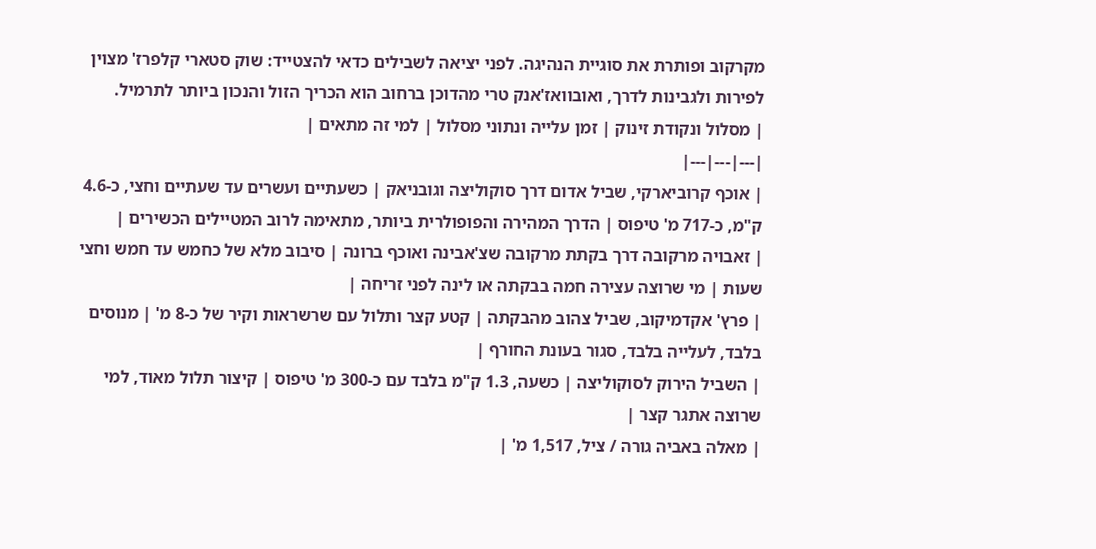מקרקוב ופותרת את סוגיית הנהיגה. לפני יציאה לשבילים כדאי להצטייד: שוק סטארי קלפרז' מצוין לפירות ולגבינות לדרך, ואובוואז'אנק טרי מהדוכן ברחוב הוא הכריך הזול והנכון ביותר לתרמיל.
| מסלול ונקודת זינוק | זמן עלייה ונתוני מסלול | למי זה מתאים |
|---|---|---|
| אוכף קרוביארקי, שביל אדום דרך סוקוליצה וגובניאק | כשעתיים ועשרים עד שעתיים וחצי, כ-4.6 ק"מ, כ-717 מ' טיפוס | הדרך המהירה והפופולרית ביותר, מתאימה לרוב המטיילים הכשירים |
| זאבויה מרקובה דרך בקתת מרקובה שצ'אבינה ואוכף ברונה | סיבוב מלא של כחמש עד חמש וחצי שעות | מי שרוצה עצירה חמה בבקתה או לינה לפני זריחה |
| פרץ' אקדמיקוב, שביל צהוב מהבקתה | קטע קצר ותלול עם שרשראות וקיר של כ-8 מ' | מנוסים בלבד, לעלייה בלבד, סגור בעונת החורף |
| השביל הירוק לסוקוליצה | כשעה, 1.3 ק"מ בלבד עם כ-300 מ' טיפוס | קיצור תלול מאוד, למי שרוצה אתגר קצר |
| מאלה באביה גורה / ציל, 1,517 מ' |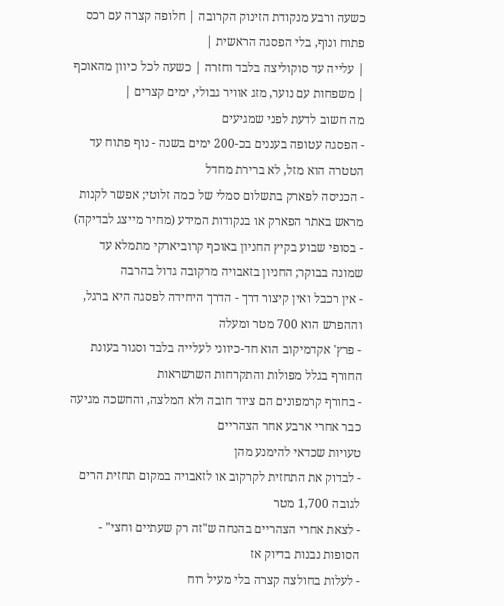כשעה ורבע מנקודת הזינוק הקרובה | חלופה קצרה עם רכס פתוח ונוף, בלי הפסגה הראשית |
| עלייה עד סוקוליצה בלבד וחזרה | כשעה לכל כיוון מהאוכף | משפחות עם נוער, מזג אוויר גבולי, ימים קצרים |
מה חשוב לדעת לפני שמגיעים
- הפסגה עטופה בעננים בכ-200 ימים בשנה - נוף פתוח עד הטטרה הוא מזל, לא ברירת מחדל
- הכניסה לפארק בתשלום סמלי של כמה זלוטי; אפשר לקנות מראש באתר הפארק או בנקודות המידע (מחיר מייצג לבדיקה)
- בסופי שבוע בקיץ החניון באוכף קרוביארקי מתמלא עד שמונה בבוקר; החניון בזאבויה מרקובה גדול בהרבה
- אין רכבל ואין קיצור דרך - הדרך היחידה לפסגה היא ברגל, וההפרש הוא 700 מטר ומעלה
- פרץ' אקדמיקוב הוא חד-כיווני לעלייה בלבד וסגור בעונת החורף בגלל מפולות והתקרחות השרשראות
- בחורף קרמפונים הם ציוד חובה ולא המלצה, והחשכה מגיעה כבר אחרי ארבע אחר הצהריים
טעויות שכדאי להימנע מהן
- לבדוק את התחזית לקרקוב או לזאבויה במקום תחזית הרים לגובה 1,700 מטר
- לצאת אחרי הצהריים בהנחה ש"זה רק שעתיים וחצי" - הסופות נבנות בדיוק אז
- לעלות בחולצה קצרה בלי מעיל רוח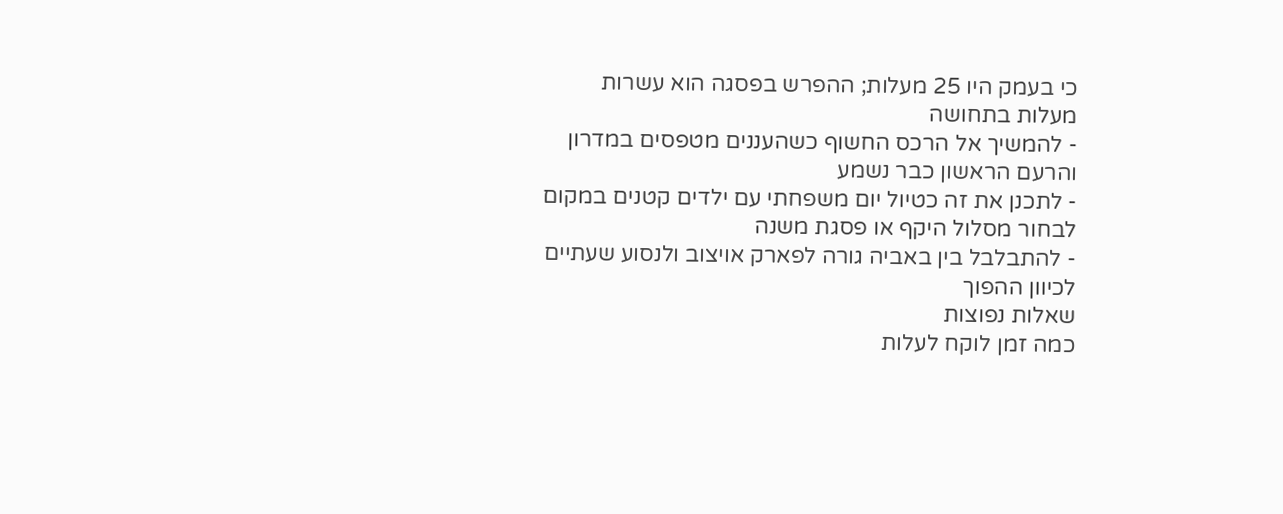כי בעמק היו 25 מעלות; ההפרש בפסגה הוא עשרות מעלות בתחושה
- להמשיך אל הרכס החשוף כשהעננים מטפסים במדרון והרעם הראשון כבר נשמע
- לתכנן את זה כטיול יום משפחתי עם ילדים קטנים במקום לבחור מסלול היקף או פסגת משנה
- להתבלבל בין באביה גורה לפארק אויצוב ולנסוע שעתיים לכיוון ההפוך
שאלות נפוצות
כמה זמן לוקח לעלות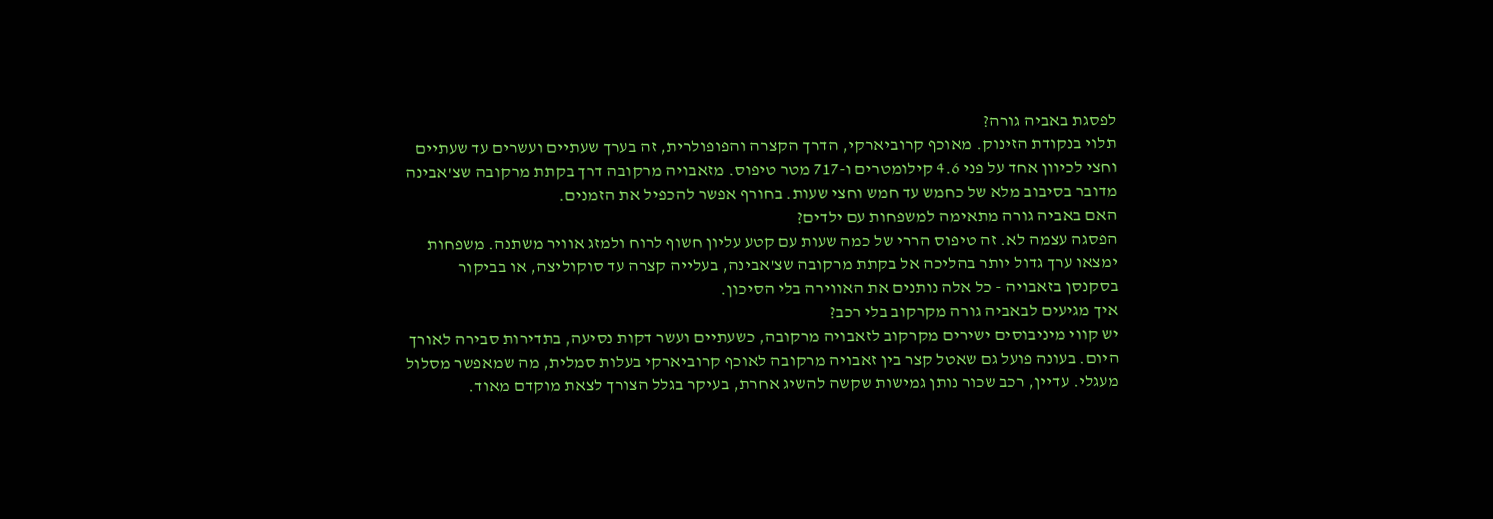לפסגת באביה גורה?
תלוי בנקודת הזינוק. מאוכף קרוביארקי, הדרך הקצרה והפופולרית, זה בערך שעתיים ועשרים עד שעתיים וחצי לכיוון אחד על פני 4.6 קילומטרים ו-717 מטר טיפוס. מזאבויה מרקובה דרך בקתת מרקובה שצ'אבינה מדובר בסיבוב מלא של כחמש עד חמש וחצי שעות. בחורף אפשר להכפיל את הזמנים.
האם באביה גורה מתאימה למשפחות עם ילדים?
הפסגה עצמה לא. זה טיפוס הררי של כמה שעות עם קטע עליון חשוף לרוח ולמזג אוויר משתנה. משפחות ימצאו ערך גדול יותר בהליכה אל בקתת מרקובה שצ'אבינה, בעלייה קצרה עד סוקוליצה, או בביקור בסקנסן בזאבויה - כל אלה נותנים את האווירה בלי הסיכון.
איך מגיעים לבאביה גורה מקרקוב בלי רכב?
יש קווי מיניבוסים ישירים מקרקוב לזאבויה מרקובה, כשעתיים ועשר דקות נסיעה, בתדירות סבירה לאורך היום. בעונה פועל גם שאטל קצר בין זאבויה מרקובה לאוכף קרוביארקי בעלות סמלית, מה שמאפשר מסלול מעגלי. עדיין, רכב שכור נותן גמישות שקשה להשיג אחרת, בעיקר בגלל הצורך לצאת מוקדם מאוד.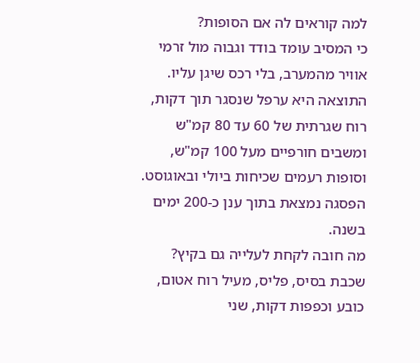למה קוראים לה אם הסופות?
כי המסיב עומד בודד וגבוה מול זרמי אוויר מהמערב, בלי רכס שיגן עליו. התוצאה היא ערפל שנסגר תוך דקות, רוח שגרתית של 60 עד 80 קמ"ש ומשבים חורפיים מעל 100 קמ"ש, וסופות רעמים שכיחות ביולי ובאוגוסט. הפסגה נמצאת בתוך ענן כ-200 ימים בשנה.
מה חובה לקחת לעלייה גם בקיץ?
שכבת בסיס, פליס, מעיל רוח אטום, כובע וכפפות דקות, שני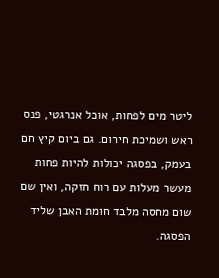ליטר מים לפחות, אוכל אנרגטי, פנס ראש ושמיכת חירום. גם ביום קיץ חם בעמק, בפסגה יכולות להיות פחות מעשר מעלות עם רוח חזקה, ואין שם שום מחסה מלבד חומת האבן שליד הפסגה.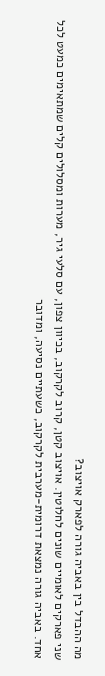מה ההבדל בין באביה גורה לפארק אויצוב?
שני פארקים לאומיים שונים לחלוטין. אויצוב קטן, קרוב לקרקוב, בכיוון צפון, עם סלעי גיר, מערות ומסלולים קלים שמתאימים כמעט לכל אחד. באביה גורה נמצאת דרומית-מערבית לקרקוב, כשעתיים נסיעה, ומדובר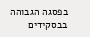בפסגה הגבוהה בבסקידים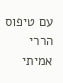עם טיפוס הררי אמיתי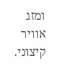ומזג אוויר קיצוני.